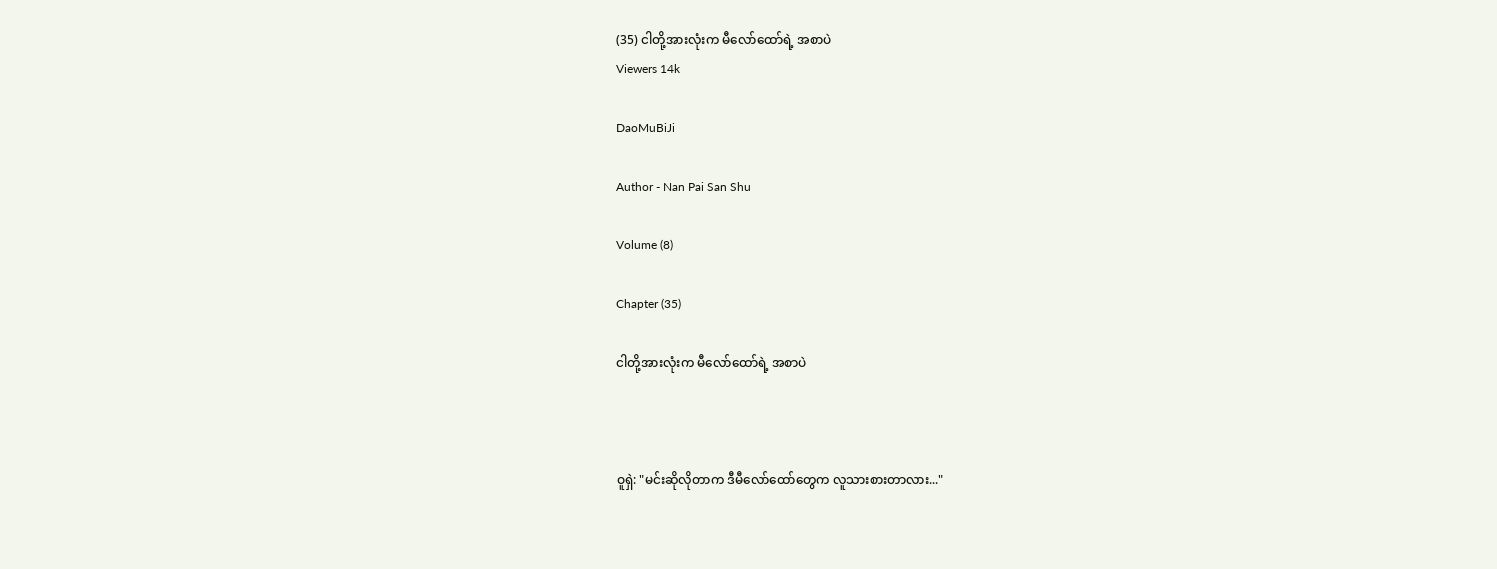(35) ငါတို့အားလုံးက မီလော်ထော်ရဲ့ အစာပဲ
Viewers 14k

DaoMuBiJi

Author - Nan Pai San Shu

Volume (8)

Chapter (35)

ငါတို့အားလုံးက မီလော်ထော်ရဲ့ အစာပဲ



ဝူရှဲ: "မင်းဆိုလိုတာက ဒီမီလော်ထော်တွေက လူသားစားတာလား..."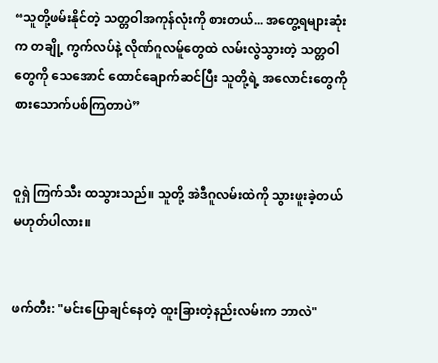“သူတို့ဖမ်းနိုင်တဲ့ သတ္တဝါအကုန်လုံးကို စားတယ်... အတွေ့ရများဆုံးက တချို့ ကွက်လပ်နဲ့ လိုဏ်ဂူလမ်ူတွေထဲ လမ်းလွဲသွားတဲ့ သတ္တဝါတွေကို သေအောင် ထောင်ချောက်ဆင်ပြီး သူတို့ရဲ့ အလောင်းတွေကို စားသောက်ပစ်ကြတာပဲ”


ဝူရှဲ ကြက်သီး ထသွားသည်။ သူတို့ အဲဒီဂူလမ်းထဲကို သွားဖူးခဲ့တယ် မဟုတ်ပါလား။


ဖက်တီး: "မင်းပြောချင်နေတဲ့ ထူးခြားတဲ့နည်းလမ်းက ဘာလဲ"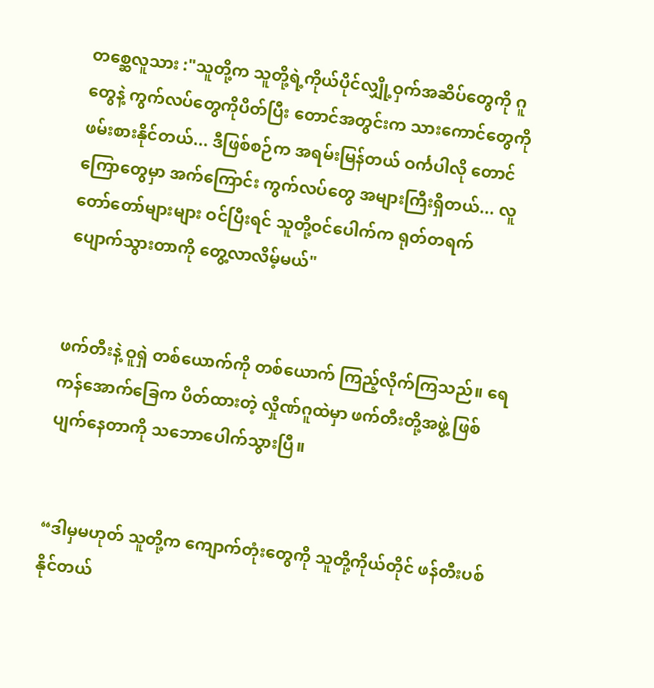တစ္ဆေလူသား :"သူတို့က သူတို့ရဲ့ကိုယ်ပိုင်လျှို့ဝှက်အဆိပ်တွေကို ဂူတွေနဲ့ ကွက်လပ်တွေကိုပိတ်ပြီး တောင်အတွင်းက သားကောင်တွေကို ဖမ်းစားနိုင်တယ်... ဒီဖြစ်စဉ်က အရမ်းမြန်တယ် ဝင်္ကပါလို တောင်ကြောတွေမှာ အက်ကြောင်း ကွက်လပ်တွေ အများကြီးရှိတယ်... လူတော်တော်များများ ဝင်ပြီးရင် သူတို့ဝင်ပေါက်က ရုတ်တရက် ပျောက်သွားတာကို တွေ့လာလိမ့်မယ်"


ဖက်တီးနဲ့ ဝူရှဲ တစ်ယောက်ကို တစ်ယောက် ကြည့်လိုက်ကြသည်။ ရေကန်အောက်ခြေက ပိတ်ထားတဲ့ လှိုဏ်ဂူထဲမှာ ဖက်တီးတို့အဖွဲ့ ဖြစ်ပျက်နေတာကို သဘောပေါက်သွားပြီ။


“ဒါမှမဟုတ် သူတို့က ကျောက်တုံးတွေကို သူတို့ကိုယ်တိုင် ဖန်တီးပစ်နိုင်တယ်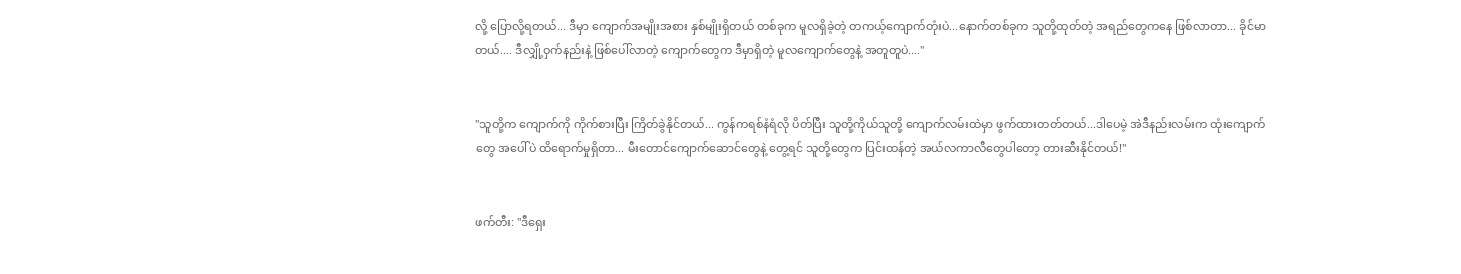လို့ ပြောလို့ရတယ်... ဒီမှာ ကျောက်အမျိုးအစား နှစ်မျိုးရှိတယ် တစ်ခုက မူလရှိခဲ့တဲ့ တကယ့်ကျောက်တုံးပဲ...နောက်တစ်ခုက သူတို့ထုတ်တဲ့ အရည်တွေကနေ ဖြစ်လာတာ... ခိုင်မာတယ်.... ဒီလျှို့ဝှက်နည်းနဲ့ ဖြစ်ပေါ်လာတဲ့ ကျောက်တွေက ဒီမှာရှိတဲ့ မူလကျောက်တွေနဲ့ အတူတူပဲ...."


"သူတို့က ကျောက်ကို ကိုက်စားပြီး ကြိတ်ခွဲနိုင်တယ်... ကွန်ကရစ်နံရံလို ပိတ်ပြီး သူတို့ကိုယ်သူတို့ ကျောက်လမ်းထဲမှာ ဖွက်ထားတတ်တယ်...ဒါပေမဲ့ အဲဒီနည်းလမ်းက ထုံးကျောက်တွေ အပေါ်ပဲ ထိရောက်မှုရှိတာ... မီးတောင်ကျောက်ဆောင်တွေနဲ့ တွေ့ရင် သူတို့တွေက ပြင်းထန်တဲ့ အယ်လကာလီတွေပါတော့ တားဆီးနိုင်တယ်!"


ဖက်တီး: "ဒီရှေး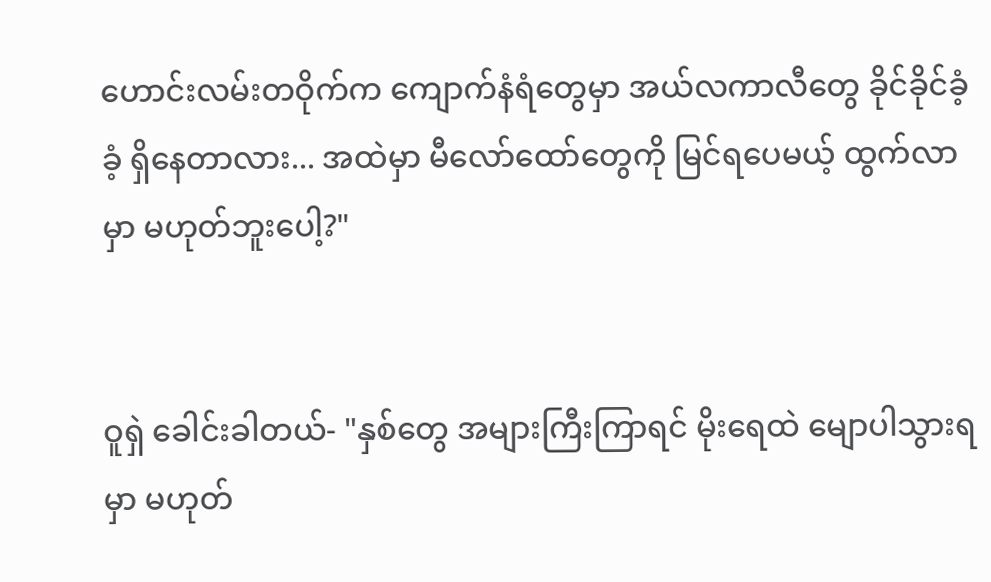ဟောင်းလမ်းတဝိုက်က ကျောက်နံရံတွေမှာ အယ်လကာလီတွေ ခိုင်ခိုင်ခံ့ခံ့ ရှိနေတာလား... အထဲမှာ မီလော်ထော်တွေကို မြင်ရပေမယ့် ထွက်လာမှာ မဟုတ်ဘူးပေါ့?"


ဝူရှဲ ခေါင်းခါတယ်- "နှစ်တွေ အများကြီးကြာရင် မိုးရေထဲ မျောပါသွားရမှာ မဟုတ်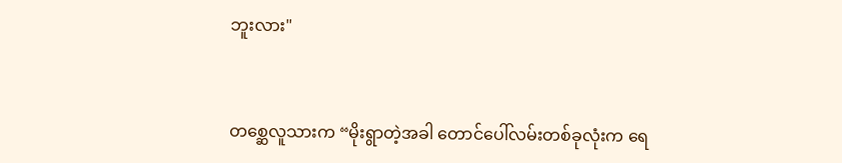ဘူးလား"


တစ္ဆေလူသားက “မိုးရွာတဲ့အခါ တောင်ပေါ်လမ်းတစ်ခုလုံးက ရေ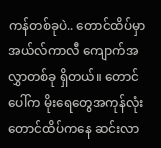ကန်တစ်ခုပဲ.. တောင်ထိပ်မှာ အယ်လ်ကာလီ ကျောက်အလွှာတစ်ခု ရှိတယ်။ တောင်ပေါ်က မိုးရေတွေအကုန်လုံး တောင်ထိပ်ကနေ ဆင်းလာ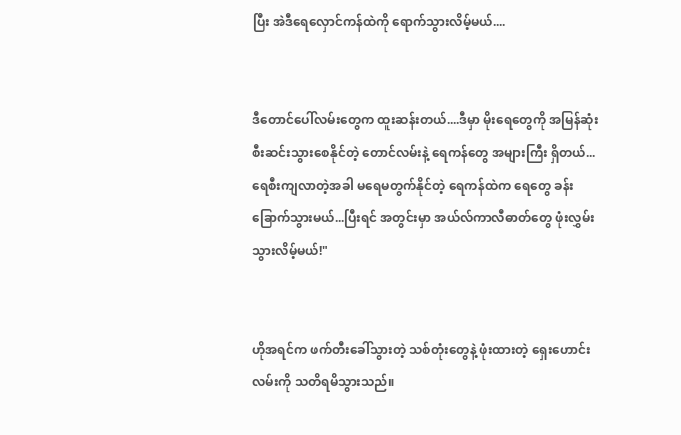ပြီး အဲဒီရေလှောင်ကန်ထဲကို ရောက်သွားလိမ့်မယ်....


ဒီတောင်ပေါ်လမ်းတွေက ထူးဆန်းတယ်....ဒီမှာ မိုးရေတွေကို အမြန်ဆုံး စီးဆင်းသွားစေနိုင်တဲ့ တောင်လမ်းနဲ့ ရေကန်တွေ အများကြီး ရှိတယ်... ရေစီးကျလာတဲ့အခါ မရေမတွက်နိုင်တဲ့ ရေကန်ထဲက ရေတွေ ခန်းခြောက်သွားမယ်...ပြီးရင် အတွင်းမှာ အယ်လ်ကာလီဓာတ်တွေ ဖုံးလွှမ်းသွားလိမ့်မယ်!"


ဟိုအရင်က ဖက်တီးခေါ်သွားတဲ့ သစ်တုံးတွေနဲ့ ဖုံးထားတဲ့ ရှေးဟောင်းလမ်းကို သတိရမိသွားသည်။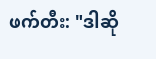ဖက်တီး: "ဒါဆို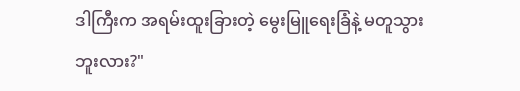ဒါကြီးက အရမ်းထူးခြားတဲ့ မွေးမြူရေးခြံနဲ့ မတူသွားဘူးလား?"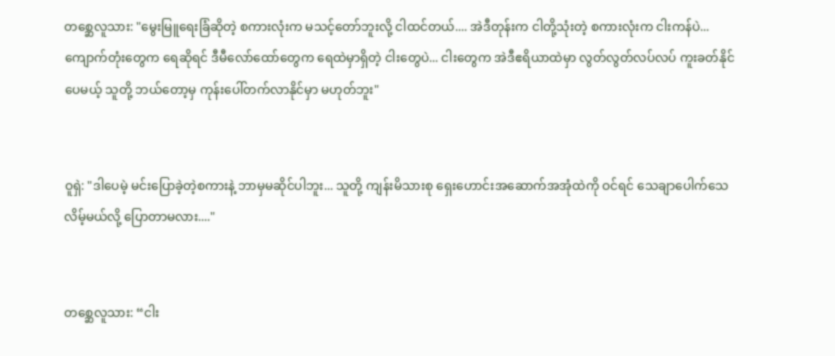တစ္ဆေလူသား: "မွေးမြူရေးခြံဆိုတဲ့ စကားလုံးက မသင့်တော်ဘူးလို့ ငါထင်တယ်.... အဲဒီတုန်းက ငါတို့သုံးတဲ့ စကားလုံးက ငါးကန်ပဲ... ကျောက်တုံးတွေက ရေဆိုရင် ဒီမီလော်ထော်တွေက ရေထဲမှာရှိတဲ့ ငါးတွေပဲ... ငါးတွေက အဲဒီဧရိယာထဲမှာ လွတ်လွတ်လပ်လပ် ကူးခတ်နိုင်ပေမယ့် သူတို့ ဘယ်တော့မှ ကုန်းပေါ်တက်လာနိုင်မှာ မဟုတ်ဘူး"


ဝူရှဲ: "ဒါပေမဲ့ မင်းပြောခဲ့တဲ့စကားနဲ့ ဘာမှမဆိုင်ပါဘူး... သူတို့ ကျန်းမိသားစု ရှေးဟောင်းအဆောက်အအုံထဲကို ဝင်ရင် သေချာပေါက်သေလိမ့်မယ်လို့ ပြောတာမလား...."


တစ္ဆေလူသား: “ငါး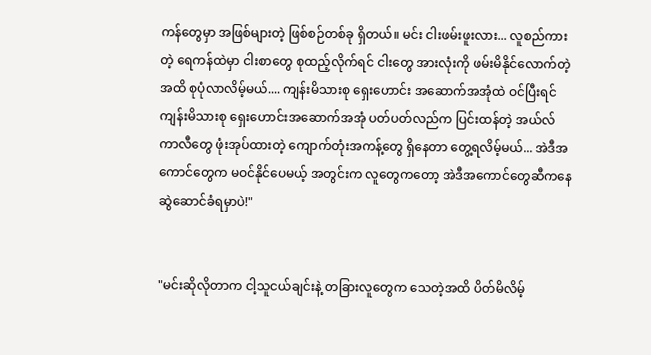ကန်တွေမှာ အဖြစ်များတဲ့ ဖြစ်စဉ်တစ်ခု ရှိတယ်။ မင်း ငါးဖမ်းဖူးလား... လူစည်ကားတဲ့ ရေကန်ထဲမှာ ငါးစာတွေ စုထည့်လိုက်ရင် ငါးတွေ အားလုံးကို ဖမ်းမိနိုင်လောက်တဲ့အထိ စုပုံလာလိမ့်မယ်.... ကျန်းမိသားစု ရှေးဟောင်း အဆောက်အအုံထဲ ဝင်ပြီးရင် ကျန်းမိသားစု ရှေးဟောင်းအဆောက်အအုံ ပတ်ပတ်လည်က ပြင်းထန်တဲ့ အယ်လ်ကာလီတွေ ဖုံးအုပ်ထားတဲ့ ကျောက်တုံးအကန့်တွေ ရှိနေတာ တွေ့ရလိမ့်မယ်... အဲဒီအကောင်တွေက မဝင်နိုင်ပေမယ့် အတွင်းက လူတွေကတော့ အဲဒီအကောင်တွေဆီကနေ ဆွဲဆောင်ခံရမှာပဲ!"


"မင်းဆိုလိုတာက ငါ့သူငယ်ချင်းနဲ့ တခြားလူတွေက သေတဲ့အထိ ပိတ်မိလိမ့်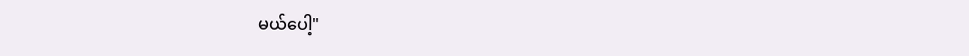မယ်ပေါ့"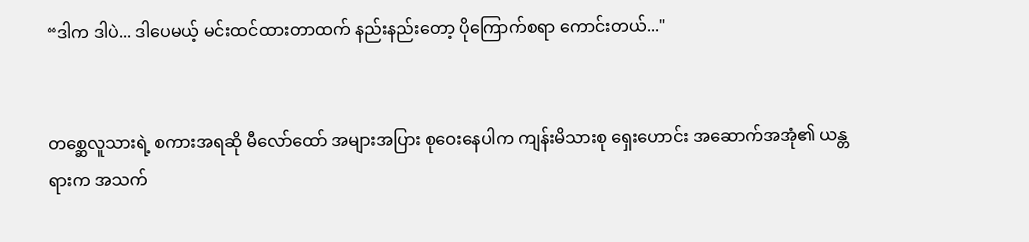“ဒါက ဒါပဲ... ဒါပေမယ့် မင်းထင်ထားတာထက် နည်းနည်းတော့ ပိုကြောက်စရာ ကောင်းတယ်..."


တစ္ဆေလူသားရဲ့ စကားအရဆို မီလော်ထော် အများအပြား စုဝေးနေပါက ကျန်းမိသားစု ရှေးဟောင်း အဆောက်အအုံ၏ ယန္တရားက အသက်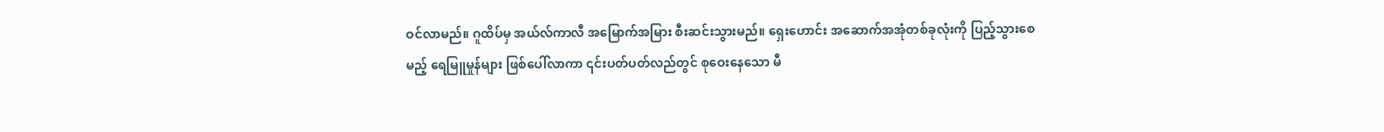ဝင်လာမည်။ ဂူထိပ်မှ အယ်လ်ကာလီ အမြောက်အမြား စီးဆင်းသွားမည်။ ရှေးဟောင်း အဆောက်အအုံတစ်ခုလုံးကို ပြည့်သွားစေမည့် ရေမြူမှုန်များ ဖြစ်ပေါ်လာကာ ၎င်းပတ်ပတ်လည်တွင် စုဝေးနေသော မီ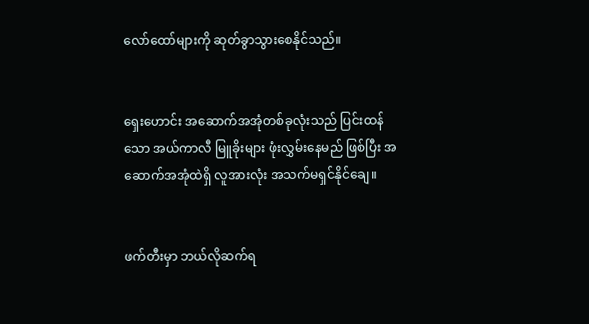လော်ထော်များကို ဆုတ်ခွာသွားစေနိုင်သည်။


ရှေးဟောင်း အဆောက်အအုံတစ်ခုလုံးသည် ပြင်းထန်သော အယ်ကာလီ မြူခိုးများ ဖုံးလွှမ်းနေမည် ဖြစ်ပြီး အဆောက်အအုံထဲရှိ လူအားလုံး အသက်မရှင်နိုင်ချေ။


ဖက်တီးမှာ ဘယ်လိုဆက်ရ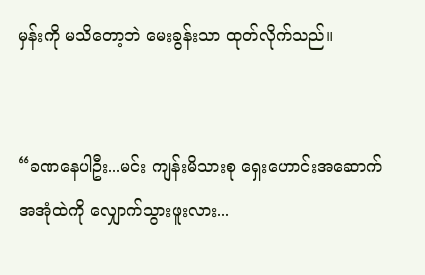မှန်းကို မသိတော့ဘဲ မေးခွန်းသာ ထုတ်လိုက်သည်။


“ခဏနေပါဦး...မင်း ကျန်းမိသားစု ရှေးဟောင်းအဆောက်အအုံထဲကို လျှောက်သွားဖူးလား...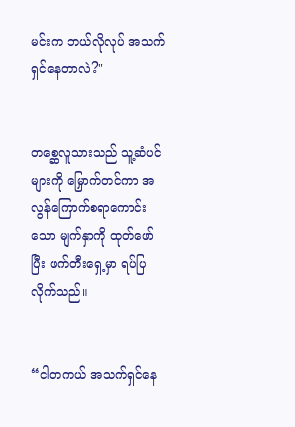မင်းက ဘယ်လိုလုပ် အသက်ရှင်နေတာလဲ?"


တစ္ဆေလူသားသည် သူ့ဆံပင်များကို မြှောက်တင်ကာ အလွန်ကြောက်စရာကောင်းသော မျက်နှာကို ထုတ်ဖော်ပြီး ဖက်တီးရှေ့မှာ ရပ်ပြလိုက်သည်။


“ငါတကယ် အသက်ရှင်နေ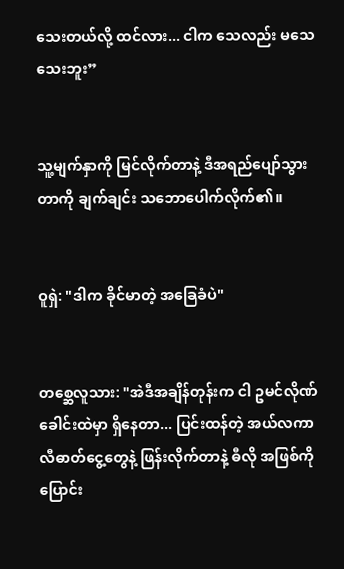သေးတယ်လို့ ထင်လား... ငါက သေလည်း မသေသေးဘူး”


သူ့မျက်နှာကို မြင်လိုက်တာနဲ့ ဒီအရည်ပျော်သွားတာကို ချက်ချင်း သဘောပေါက်လိုက်၏။


ဝူရှဲ: "ဒါက ခိုင်မာတဲ့ အခြေခံပဲ"


တစ္ဆေလူသား: "အဲဒီအချိန်တုန်းက ငါ ဥမင်လိုဏ်ခေါင်းထဲမှာ ရှိနေတာ... ပြင်းထန်တဲ့ အယ်လကာလီဓာတ်ငွေ့တွေနဲ့ ဖြန်းလိုက်တာနဲ့ ဓီလို အဖြစ်ကို ပြောင်း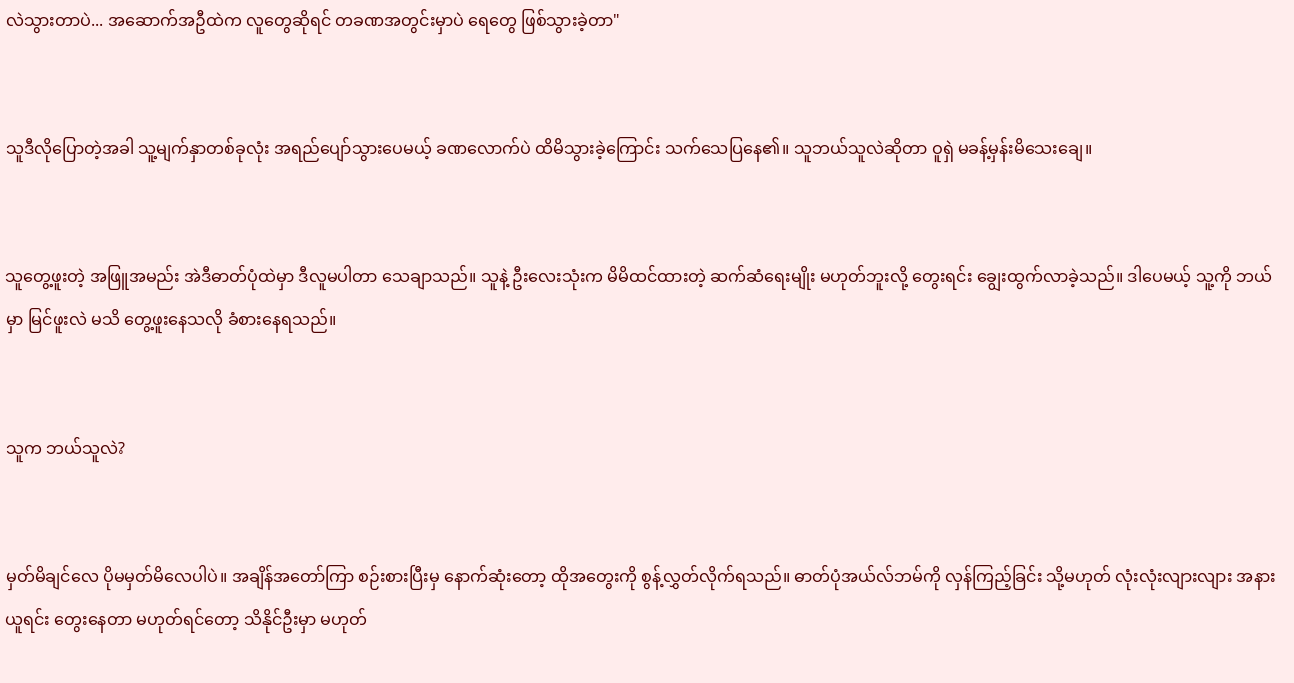လဲသွားတာပဲ... အဆောက်အဦထဲက လူတွေဆိုရင် တခဏအတွင်းမှာပဲ ရေတွေ ဖြစ်သွားခဲ့တာ"


သူဒီလိုပြောတဲ့အခါ သူ့မျက်နှာတစ်ခုလုံး အရည်ပျော်သွားပေမယ့် ခဏလောက်ပဲ ထိမိသွားခဲ့ကြောင်း သက်သေပြနေ၏။ သူဘယ်သူလဲဆိုတာ ဝူရှဲ မခန့်မှန်းမိသေးချေ။


သူတွေ့ဖူးတဲ့ အဖြူအမည်း အဲဒီဓာတ်ပုံထဲမှာ ဒီလူမပါတာ သေချာသည်။ သူနဲ့ ဦးလေးသုံးက မိမိထင်ထားတဲ့ ဆက်ဆံရေးမျိုး မဟုတ်ဘူးလို့ တွေးရင်း ချွေးထွက်လာခဲ့သည်။ ဒါပေမယ့် သူ့ကို ဘယ်မှာ မြင်ဖူးလဲ မသိ တွေ့ဖူးနေသလို ခံစားနေရသည်။


သူက ဘယ်သူလဲ?


မှတ်မိချင်လေ ပိုမမှတ်မိလေပါပဲ။ အချိန်အတော်ကြာ စဉ်းစားပြီးမှ နောက်ဆုံးတော့ ထိုအတွေးကို စွန့်လွှတ်လိုက်ရသည်။ ဓာတ်ပုံအယ်လ်ဘမ်ကို လှန်ကြည့်ခြင်း သို့မဟုတ် လုံးလုံးလျားလျား အနားယူရင်း တွေးနေတာ မဟုတ်ရင်တော့ သိနိုင်ဦးမှာ မဟုတ်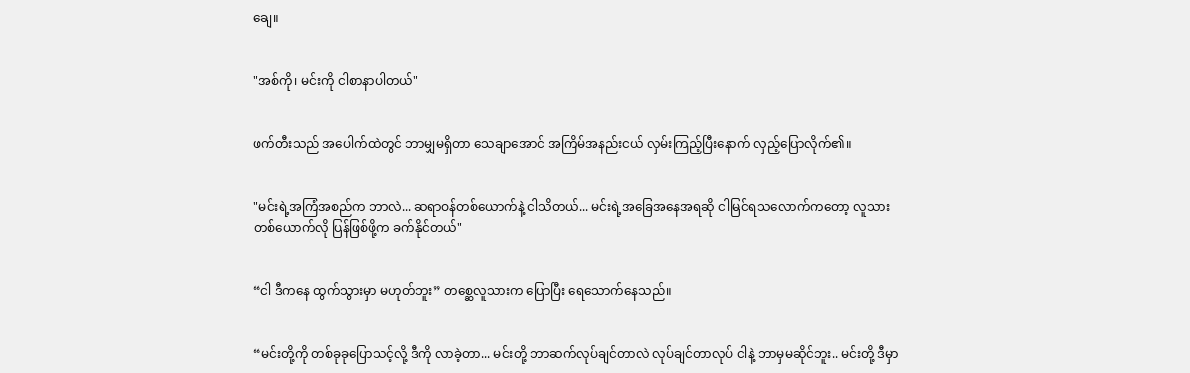ချေ။


"အစ်ကို၊ မင်းကို ငါစာနာပါတယ်"


ဖက်တီးသည် အပေါက်ထဲတွင် ဘာမျှမရှိတာ သေချာအောင် အကြိမ်အနည်းငယ် လှမ်းကြည့်ပြီးနောက် လှည့်ပြောလိုက်၏။


"မင်းရဲ့အကြံအစည်က ဘာလဲ... ဆရာဝန်တစ်ယောက်နဲ့ ငါသိတယ်... မင်းရဲ့အခြေအနေအရဆို ငါမြင်ရသလောက်ကတော့ လူသားတစ်ယောက်လို ပြန်ဖြစ်ဖို့က ခက်နိုင်တယ်"


“ငါ ဒီကနေ ထွက်သွားမှာ မဟုတ်ဘူး” တစ္ဆေလူသားက ပြောပြီး ရေသောက်နေသည်။


“မင်းတို့ကို တစ်ခုခုပြောသင့်လို့ ဒီကို လာခဲ့တာ... မင်းတို့ ဘာဆက်လုပ်ချင်တာလဲ လုပ်ချင်တာလုပ် ငါနဲ့ ဘာမှမဆိုင်ဘူး.. မင်းတို့ ဒီမှာ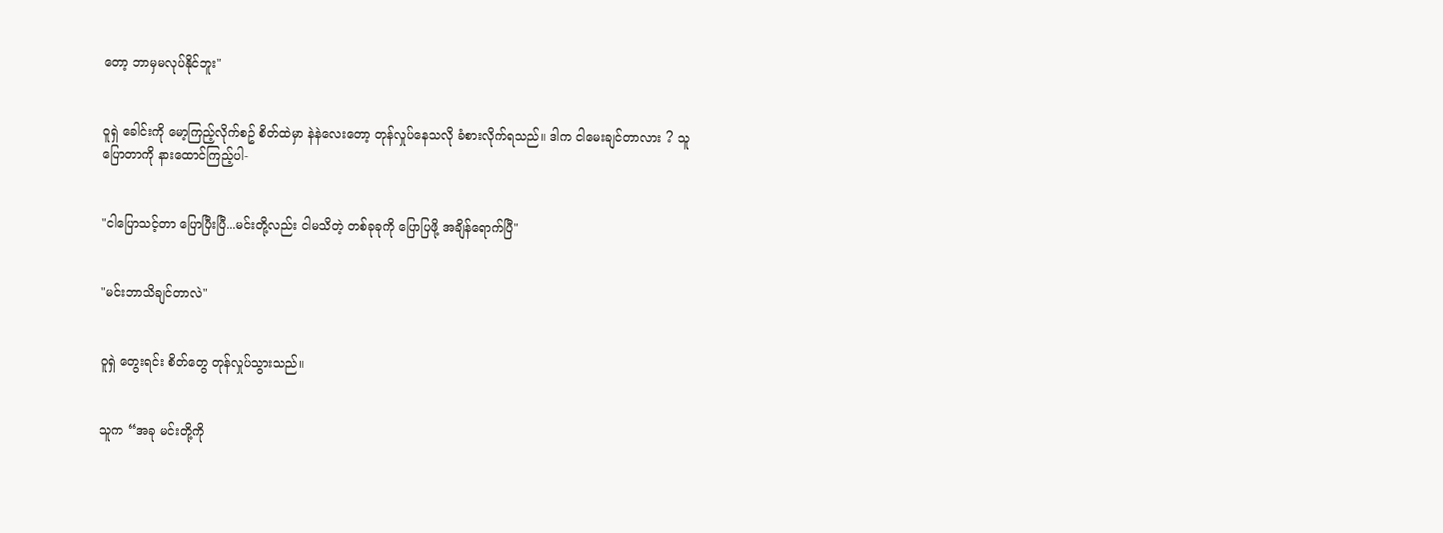တော့ ဘာမှမလုပ်နိုင်ဘူး"


ဝူရှဲ ခေါင်းကို မော့ကြည့်လိုက်စဥ် စိတ်ထဲမှာ နဲနဲလေးတော့ တုန်လှုပ်နေသလို ခံစားလိုက်ရသည်။ ဒါက ငါမေးချင်တာလား ? သူပြောတာကို နားထောင်ကြည့်ပါ-


"ငါပြောသင့်တာ ပြောပြီးပြီ...မင်းတို့လည်း ငါမသိတဲ့ တစ်ခုခုကို ပြောပြဖို့ အချိန်ရောက်ပြီ"


"မင်းဘာသိချင်တာလဲ"


ဝူရှဲ တွေးရင်း စိတ်တွေ တုန်လှုပ်သွားသည်။


သူက “အခု မင်းတို့ကို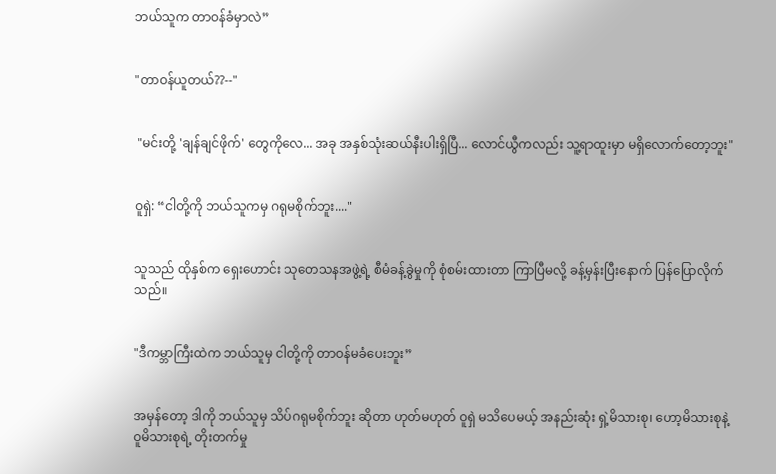ဘယ်သူက တာဝန်ခံမှာလဲ”


"တာဝန်ယူတယ်??--"


 "မင်းတို့ 'ချန်ချင်ဖိုက်' တွေကိုလေ... အခု အနှစ်သုံးဆယ်နီးပါးရှိပြီ... လောင်ယွီကလည်း သူ့ရာထူးမှာ မရှိလောက်တော့ဘူး"


ဝူရှဲ: “ငါတို့ကို ဘယ်သူကမှ ဂရုမစိုက်ဘူး...."


သူသည် ထိုနှစ်က ရှေးဟောင်း သုတေသနအဖွဲ့ရဲ့ စီမံခန့်ခွဲမှုကို စုံစမ်းထားတာ ကြာပြီမလို့ ခန့်မှန်းပြီးနောက် ပြန်ပြောလိုက်သည်။


"ဒီကမ္ဘာကြီးထဲက ဘယ်သူမှ ငါတို့ကို တာဝန်မခံပေးဘူး”


အမှန်တော့ ဒါကို ဘယ်သူမှ သိပ်ဂရုမစိုက်ဘူး ဆိုတာ ဟုတ်မဟုတ် ဝူရှဲ မသိပေမယ့် အနည်းဆုံး ရှဲ့မိသားစု၊ ဟော့မိသားစုနဲ့ ဝူမိသားစုရဲ့ တိုးတက်မှု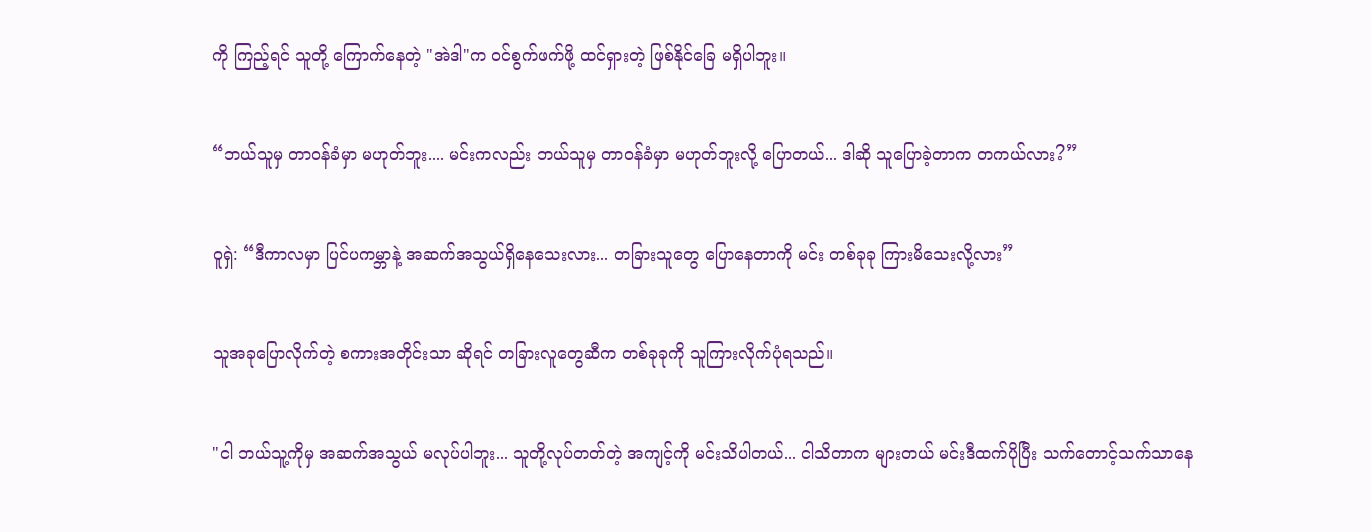ကို ကြည့်ရင် သူတို့ ကြောက်နေတဲ့ "အဲဒါ"က ဝင်စွက်ဖက်ဖို့ ထင်ရှားတဲ့ ဖြစ်နိုင်ခြေ မရှိပါဘူး။


“ဘယ်သူမှ တာဝန်ခံမှာ မဟုတ်ဘူး.... မင်းကလည်း ဘယ်သူမှ တာဝန်ခံမှာ မဟုတ်ဘူးလို့ ပြောတယ်... ဒါဆို သူပြောခဲ့တာက တကယ်လား?”


ဝူရှဲ: “ဒီကာလမှာ ပြင်ပကမ္ဘာနဲ့ အဆက်အသွယ်ရှိနေသေးလား... တခြားသူတွေ ပြောနေတာကို မင်း တစ်ခုခု ကြားမိသေးလို့လား”


သူအခုပြောလိုက်တဲ့ စကားအတိုင်းသာ ဆိုရင် တခြားလူတွေဆီက တစ်ခုခုကို သူကြားလိုက်ပုံရသည်။


"ငါ ဘယ်သူ့ကိုမှ အဆက်အသွယ် မလုပ်ပါဘူး... သူတို့လုပ်တတ်တဲ့ အကျင့်ကို မင်းသိပါတယ်... ငါသိတာက များတယ် မင်းဒီထက်ပိုပြီး သက်တောင့်သက်သာနေ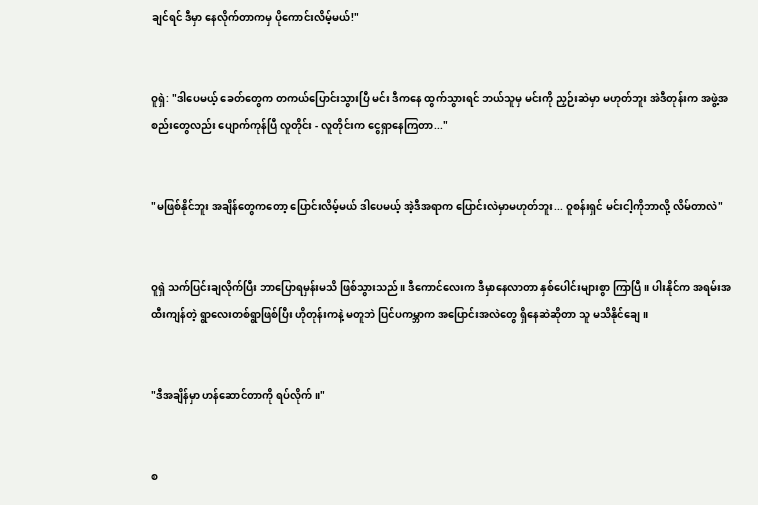ချင်ရင် ဒီမှာ နေလိုက်တာကမှ ပိုကောင်းလိမ့်မယ်!"


ဝူရှဲ: "ဒါပေမယ့် ခေတ်တွေက တကယ်ပြောင်းသွားပြီ မင်း ဒီကနေ ထွက်သွားရင် ဘယ်သူမှ မင်းကို ညှဉ်းဆဲမှာ မဟုတ်ဘူး အဲဒီတုန်းက အဖွဲ့အစည်းတွေလည်း ပျောက်ကုန်ပြီ လူတိုင်း - လူတိုင်းက ငွေရှာနေကြတာ..."


"မဖြစ်နိုင်ဘူး အချိန်တွေကတော့ ပြောင်းလိမ့်မယ် ဒါပေမယ့် အဲ့ဒီအရာက ပြောင်းလဲမှာမဟုတ်ဘူး... ဝူစန်းရှင် မင်းငါ့ကိုဘာလို့ လိမ်တာလဲ"


ဝူရှဲ သက်ပြင်းချလိုက်ပြီး ဘာပြောရမှန်းမသိ ဖြစ်သွားသည်။ ဒီကောင်လေးက ဒီမှာနေလာတာ နှစ်ပေါင်းများစွာ ကြာပြီ။ ပါးနိုင်က အရမ်းအထီးကျန်တဲ့ ရွာလေးတစ်ရွာဖြစ်ပြီး ဟိုတုန်းကနဲ့ မတူဘဲ ပြင်ပကမ္ဘာက အပြောင်းအလဲတွေ ရှိနေဆဲဆိုတာ သူ မသိနိုင်ချေ။


"ဒီအချိန်မှာ ဟန်ဆောင်တာကို ရပ်လိုက်။"


စ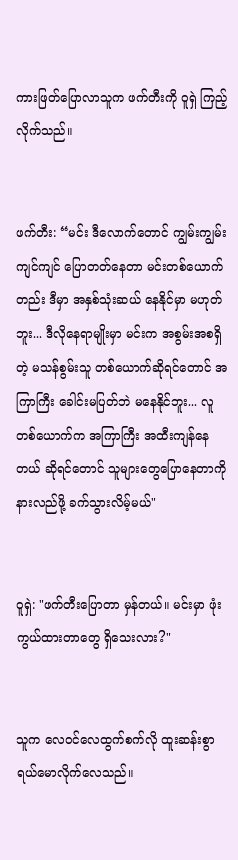ကားဖြတ်ပြောလာသူက ဖက်တီးကို ဝူရှဲ ကြည့်လိုက်သည်။


ဖက်တီး: “မင်း ဒီလောက်တောင် ကျွမ်းကျွမ်းကျင်ကျင် ပြောတတ်နေတာ မင်းတစ်ယောက်တည်း ဒီမှာ အနှစ်သုံးဆယ် နေနိုင်မှာ မဟုတ်ဘူး... ဒီလိုနေရာမျိုးမှာ မင်းက အစွမ်းအစရှိတဲ့ မသန်စွမ်းသူ တစ်ယောက်ဆိုရင်တောင် အကြာကြီး ခေါင်းမပြတ်ဘဲ မနေနိုင်ဘူး... လူတစ်ယောက်က အကြာကြီး အထီးကျန်နေတယ် ဆိုရင်တောင် သူများတွေပြောနေတာကို နားလည်ဖို့ ခက်သွားလိမ့်မယ်"


ဝူရှဲ: "ဖက်တီးပြောတာ မှန်တယ်။ မင်းမှာ ဖုံးကွယ်ထားတာတွေ ရှိသေးလား?"


သူက လေဝင်လေထွက်စက်လို ထူးဆန်းစွာ ရယ်မောလိုက်လေသည်။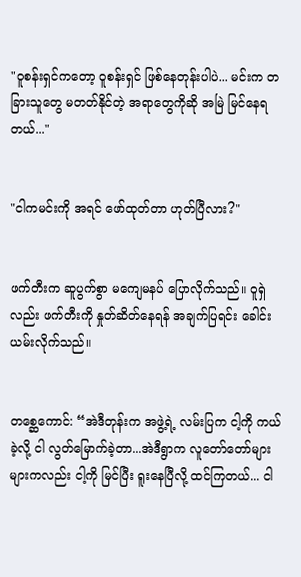"ဝူစန်းရှင်ကတော့ ဝူစန်းရှင် ဖြစ်နေတုန်းပါပဲ... မင်းက တခြားသူတွေ မတတ်နိုင်တဲ့ အရာတွေကိုဆို အမြဲ မြင်နေရတယ်..."


"ငါကမင်းကို အရင် ဖော်ထုတ်တာ ဟုတ်ပြီလား?"


ဖက်တီးက ဆူပွက်စွာ မကျေမနပ် ပြောလိုက်သည်။ ဝူရှဲလည်း ဖက်တီးကို နှုတ်ဆိတ်နေရန် အချက်ပြရင်း ခေါင်းယမ်းလိုက်သည်။


တစ္ဆေကောင်: “အဲဒီတုန်းက အဖွဲ့ရဲ့ လမ်းပြက ငါ့ကို ကယ်ခဲ့လို့ ငါ လွတ်မြောက်ခဲ့တာ...အဲဒီရွာက လူတော်တော်များများကလည်း ငါ့ကို မြင်ပြီး ရူးနေပြီလို့ ထင်ကြတယ်... ငါ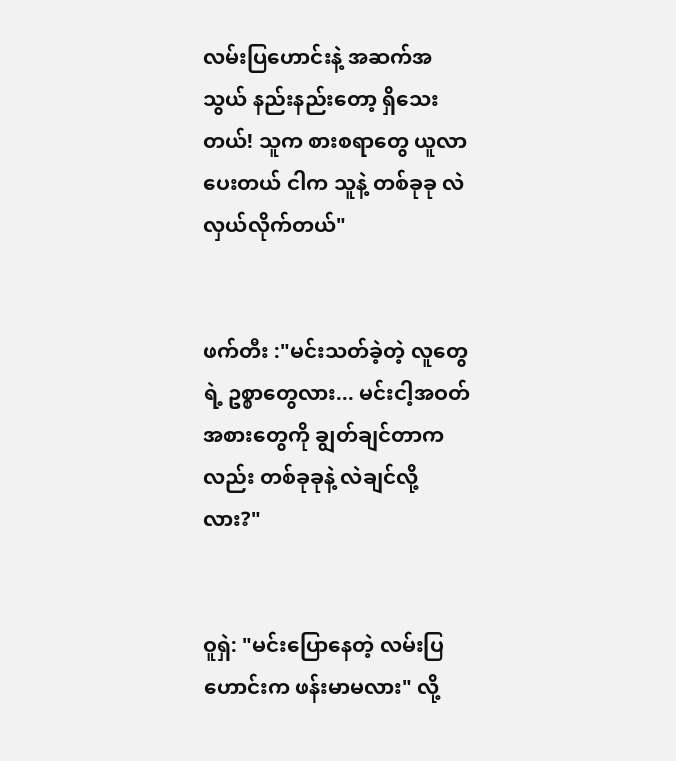လမ်းပြဟောင်းနဲ့ အဆက်အသွယ် နည်းနည်းတော့ ရှိသေးတယ်! သူက စားစရာတွေ ယူလာပေးတယ် ငါက သူနဲ့ တစ်ခုခု လဲလှယ်လိုက်တယ်"


ဖက်တီး :"မင်းသတ်ခဲ့တဲ့ လူတွေရဲ့ ဥစ္စာတွေလား... မင်းငါ့အဝတ်အစားတွေကို ချွတ်ချင်တာကလည်း တစ်ခုခုနဲ့ လဲချင်လို့လား?"


ဝူရှဲ: "မင်းပြောနေတဲ့ လမ်းပြဟောင်းက ဖန်းမာမလား" လို့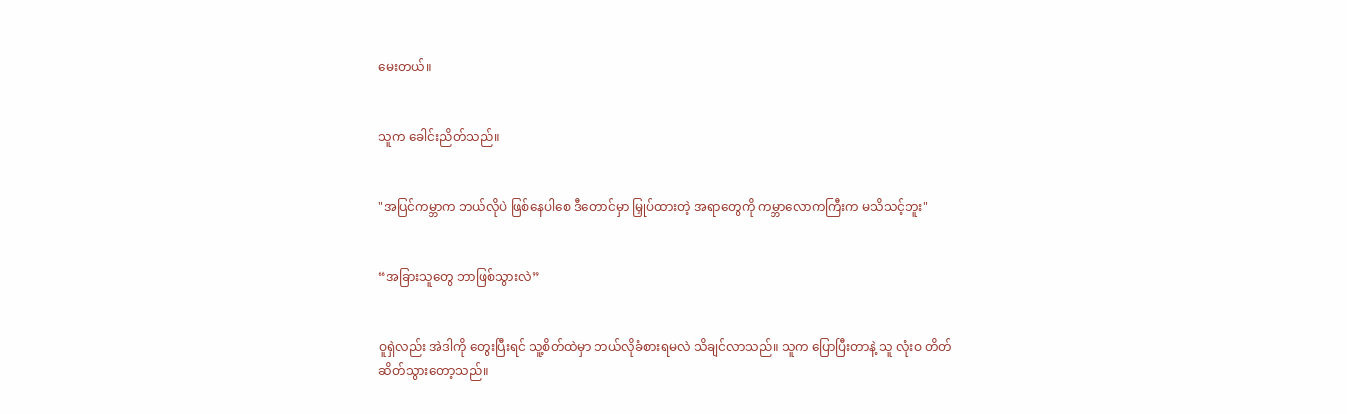မေးတယ်။


သူက ခေါင်းညိတ်သည်။


"အပြင်ကမ္ဘာက ဘယ်လိုပဲ ဖြစ်နေပါစေ ဒီတောင်မှာ မြှုပ်ထားတဲ့ အရာတွေကို ကမ္ဘာလောကကြီးက မသိသင့်ဘူး"


“အခြားသူတွေ ဘာဖြစ်သွားလဲ”


ဝူရှဲလည်း အဲဒါကို တွေးပြီးရင် သူ့စိတ်ထဲမှာ ဘယ်လိုခံစားရမလဲ သိချင်လာသည်။ သူက ပြောပြီးတာနဲ့ သူ လုံးဝ တိတ်ဆိတ်သွားတော့သည်။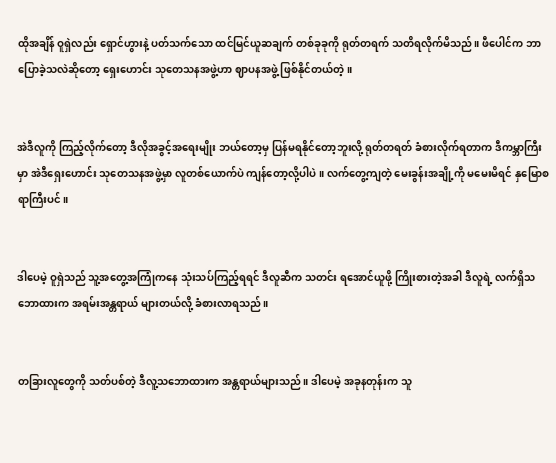ထိုအချိန် ဝူရှဲလည်း ရှောင်ဟွားနဲ့ ပတ်သက်သော ထင်မြင်ယူဆချက် တစ်ခုခုကို ရုတ်တရက် သတိရလိုက်မိသည်။ ဖီပေါင်က ဘာပြောခဲ့သလဲဆိုတော့ ရှေးဟောင်း သုတေသနအဖွဲ့ဟာ ဈာပနအဖွဲ့ ဖြစ်နိုင်တယ်တဲ့။


အဲဒီလူကို ကြည့်လိုက်တော့ ဒီလိုအခွင့်အရေးမျိုး ဘယ်တော့မှ ပြန်မရနိုင်တော့ဘူးလို့ ရုတ်တရတ် ခံစားလိုက်ရတာက ဒီကမ္ဘာကြီးမှာ အဲဒီရှေးဟောင်း သုတေသနအဖွဲ့မှာ လူတစ်ယောက်ပဲ ကျန်တော့လို့ပါပဲ။ လက်တွေ့ကျတဲ့ မေးခွန်းအချို့ကို မမေးမိရင် နှမြောစရာကြီးပင်။


ဒါပေမဲ့ ဝူရှဲသည် သူ့အတွေ့အကြုံကနေ သုံးသပ်ကြည့်ရရင် ဒီလူဆီက သတင်း ရအောင်ယူဖို့ ကြိုးစားတဲ့အခါ ဒီလူရဲ့ လက်ရှိသဘောထားက အရမ်းအန္တရာယ် များတယ်လို့ ခံစားလာရသည်။


တခြားလူတွေကို သတ်ပစ်တဲ့ ဒီလူ့သဘောထားက အန္တရာယ်များသည်။ ဒါပေမဲ့ အခုနတုန်းက သူ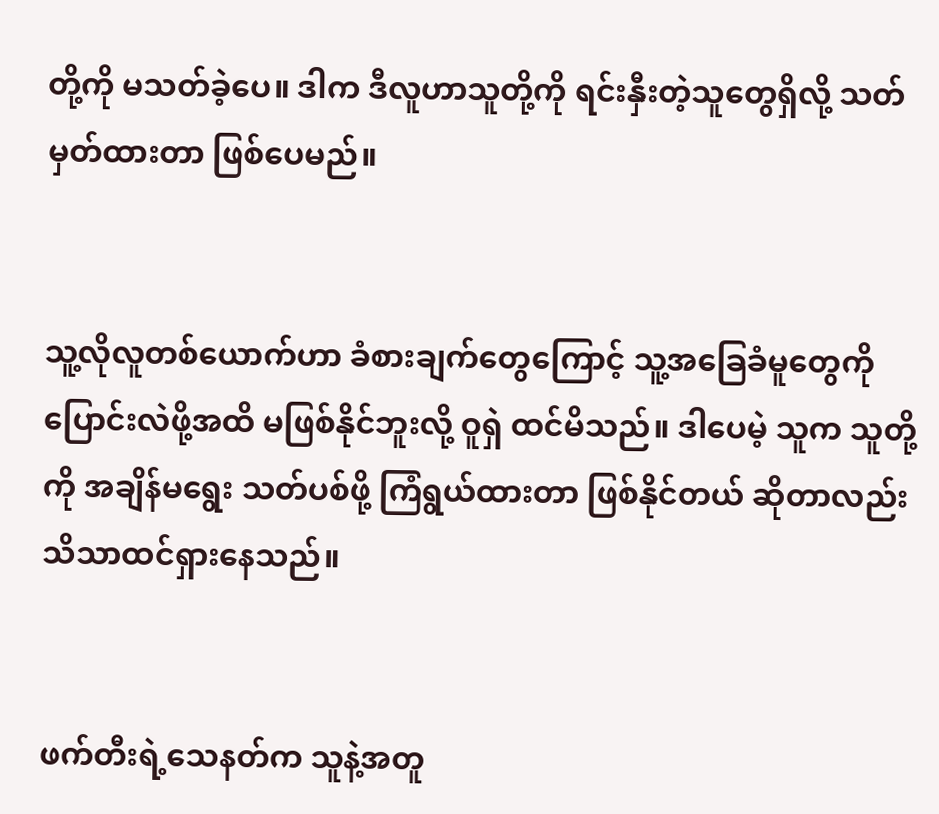တို့ကို မသတ်ခဲ့ပေ။ ဒါက ဒီလူဟာသူတို့ကို ရင်းနှီးတဲ့သူတွေရှိလို့ သတ်မှတ်ထားတာ ဖြစ်ပေမည်။


သူ့လိုလူတစ်ယောက်ဟာ ခံစားချက်တွေကြောင့် သူ့အခြေခံမူတွေကို ပြောင်းလဲဖို့အထိ မဖြစ်နိုင်ဘူးလို့ ဝူရှဲ ထင်မိသည်။ ဒါပေမဲ့ သူက သူတို့ကို အချိန်မရွေး သတ်ပစ်ဖို့ ကြံရွယ်ထားတာ ဖြစ်နိုင်တယ် ဆိုတာလည်း သိသာထင်ရှားနေသည်။


ဖက်တီးရဲ့သေနတ်က သူနဲ့အတူ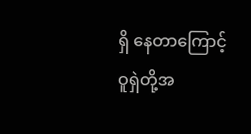ရှိ နေတာကြောင့် ဝူရှဲတို့အ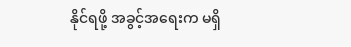နိုင်ရဖို့ အခွင့်အရေးက မရှိ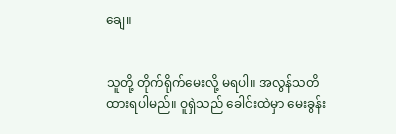ချေ။


သူတို့ တိုက်ရိုက်မေးလို့ မရပါ။ အလွန်သတိထားရပါမည်။ ဝူရှဲသည် ခေါင်းထဲမှာ မေးခွန်း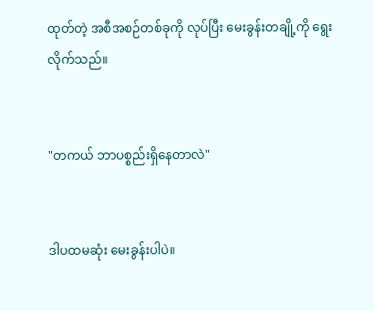ထုတ်တဲ့ အစီအစဉ်တစ်ခုကို လုပ်ပြီး မေးခွန်းတချို့ကို ရွေးလိုက်သည်။


"တကယ် ဘာပစ္စည်းရှိနေတာလဲ"


ဒါပထမဆုံး မေးခွန်းပါပဲ။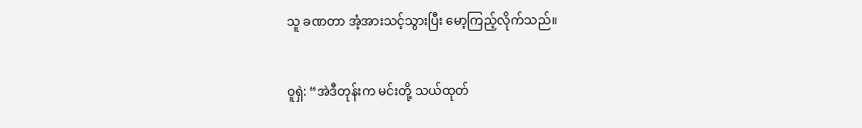သူ ခဏတာ အံ့အားသင့်သွားပြီး မော့ကြည့်လိုက်သည်။


ဝူရှဲ: “အဲဒီတုန်းက မင်းတို့ သယ်ထုတ်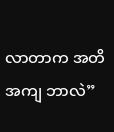လာတာက အတိအကျ ဘာလဲ”